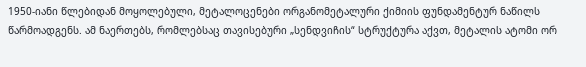1950-იანი წლებიდან მოყოლებული, მეტალოცენები ორგანომეტალური ქიმიის ფუნდამენტურ ნაწილს წარმოადგენს. ამ ნაერთებს, რომლებსაც თავისებური „სენდვიჩის“ სტრუქტურა აქვთ, მეტალის ატომი ორ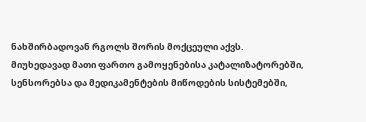ნახშირბადოვან რგოლს შორის მოქცეული აქვს. მიუხედავად მათი ფართო გამოყენებისა კატალიზატორებში, სენსორებსა და მედიკამენტების მიწოდების სისტემებში,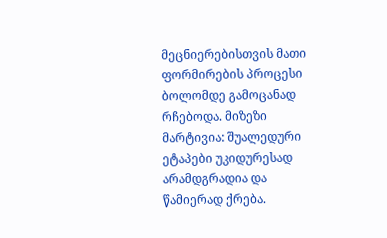მეცნიერებისთვის მათი ფორმირების პროცესი ბოლომდე გამოცანად რჩებოდა. მიზეზი მარტივია: შუალედური ეტაპები უკიდურესად არამდგრადია და წამიერად ქრება.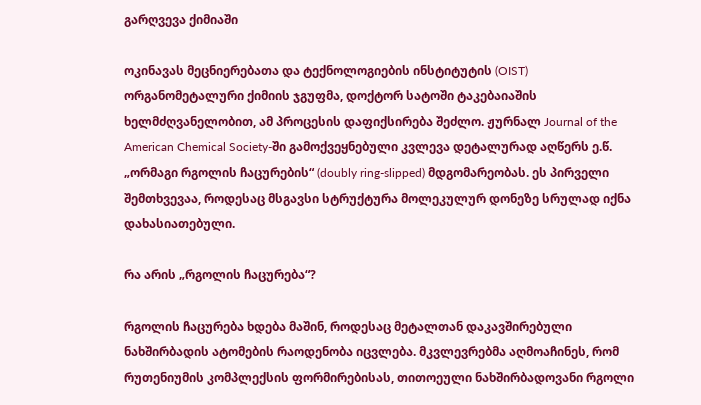გარღვევა ქიმიაში

ოკინავას მეცნიერებათა და ტექნოლოგიების ინსტიტუტის (OIST) ორგანომეტალური ქიმიის ჯგუფმა, დოქტორ სატოში ტაკებაიაშის ხელმძღვანელობით, ამ პროცესის დაფიქსირება შეძლო. ჟურნალ Journal of the American Chemical Society-ში გამოქვეყნებული კვლევა დეტალურად აღწერს ე.წ. „ორმაგი რგოლის ჩაცურების“ (doubly ring-slipped) მდგომარეობას. ეს პირველი შემთხვევაა, როდესაც მსგავსი სტრუქტურა მოლეკულურ დონეზე სრულად იქნა დახასიათებული.

რა არის „რგოლის ჩაცურება“?

რგოლის ჩაცურება ხდება მაშინ, როდესაც მეტალთან დაკავშირებული ნახშირბადის ატომების რაოდენობა იცვლება. მკვლევრებმა აღმოაჩინეს, რომ რუთენიუმის კომპლექსის ფორმირებისას, თითოეული ნახშირბადოვანი რგოლი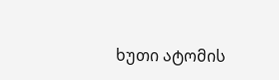ხუთი ატომის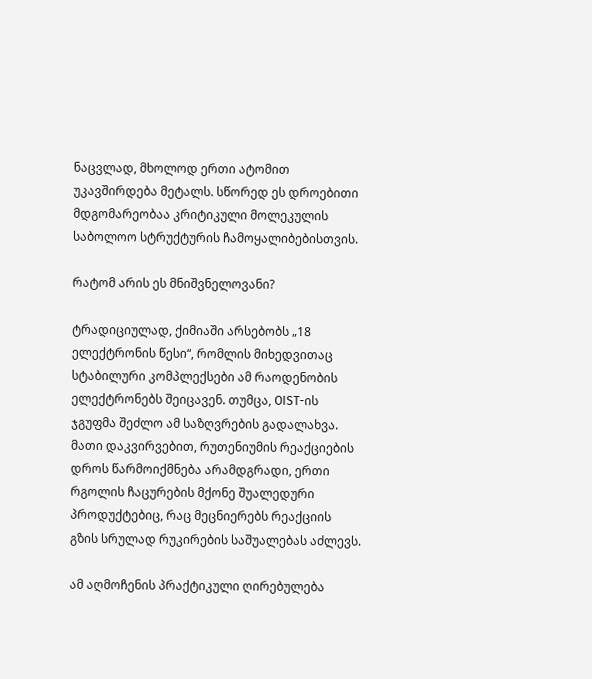ნაცვლად, მხოლოდ ერთი ატომით უკავშირდება მეტალს. სწორედ ეს დროებითი მდგომარეობაა კრიტიკული მოლეკულის საბოლოო სტრუქტურის ჩამოყალიბებისთვის.

რატომ არის ეს მნიშვნელოვანი?

ტრადიციულად, ქიმიაში არსებობს „18 ელექტრონის წესი“, რომლის მიხედვითაც სტაბილური კომპლექსები ამ რაოდენობის ელექტრონებს შეიცავენ. თუმცა, OIST-ის ჯგუფმა შეძლო ამ საზღვრების გადალახვა. მათი დაკვირვებით, რუთენიუმის რეაქციების დროს წარმოიქმნება არამდგრადი, ერთი რგოლის ჩაცურების მქონე შუალედური პროდუქტებიც, რაც მეცნიერებს რეაქციის გზის სრულად რუკირების საშუალებას აძლევს.

ამ აღმოჩენის პრაქტიკული ღირებულება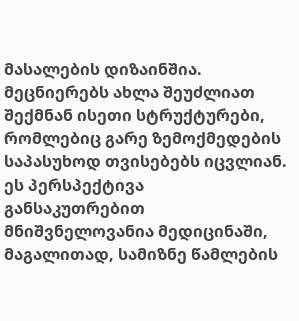მასალების დიზაინშია. მეცნიერებს ახლა შეუძლიათ შექმნან ისეთი სტრუქტურები, რომლებიც გარე ზემოქმედების საპასუხოდ თვისებებს იცვლიან. ეს პერსპექტივა განსაკუთრებით მნიშვნელოვანია მედიცინაში, მაგალითად, სამიზნე წამლების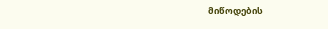მიწოდების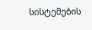სისტემების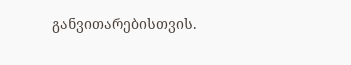განვითარებისთვის.